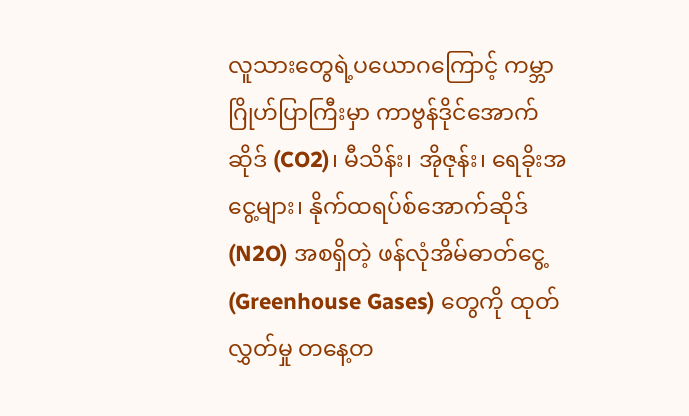လူသားတွေရဲ့ပယောဂကြောင့် ကမ္ဘာဂြိုဟ်ပြာကြီးမှာ ကာဗွန်ဒိုင်အောက်ဆိုဒ် (CO2)၊ မီသိန်း၊ အိုဇုန်း၊ ရေခိုးအငွေ့များ၊ နိုက်ထရပ်စ်အောက်ဆိုဒ် (N2O) အစရှိတဲ့ ဖန်လုံအိမ်ဓာတ်ငွေ့ (Greenhouse Gases) တွေကို ထုတ်လွှတ်မှု တနေ့တ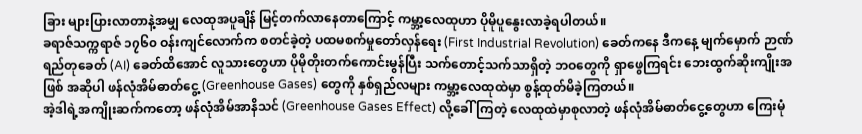ခြား များပြားလာတာနဲ့အမျှ လေထုအပူချိန် မြင့်တက်လာနေတာကြောင့် ကမ္ဘာ့လေထုဟာ ပိုမိုပူနွေးလာခဲ့ရပါတယ်။
ခရာဇ်သက္ကရာဇ် ၁၇၆၀ ဝန်းကျင်လောက်က စတင်ခဲ့တဲ့ ပထမစက်မှုတော်လှန်ရေး (First Industrial Revolution) ခေတ်ကနေ ဒီကနေ့ မျက်မှောက် ဉာဏ်ရည်တုခေတ် (AI) ခေတ်ထိအောင် လူသားတွေဟာ ပိုမိုတိုးတက်ကောင်းမွန်ပြီး သက်တောင့်သက်သာရှိတဲ့ ဘဝတွေကို ရှာဖွေကြရင်း ဘေးထွက်ဆိုးကျိုးအဖြစ် အဆိုပါ ဖန်လုံအိမ်ဓာတ်ငွေ့ (Greenhouse Gases) တွေကို နှစ်ရှည်လများ ကမ္ဘာ့လေထုထဲမှာ စွန့်ထုတ်မိခဲ့ကြတယ်။
အဲ့ဒါရဲ့အကျိုးဆက်ကတော့ ဖန်လုံအိမ်အာနိသင် (Greenhouse Gases Effect) လို့ခေါ်ကြတဲ့ လေထုထဲမှာစုလာတဲ့ ဖန်လုံအိမ်ဓာတ်ငွေ့တွေဟာ ကြေးမုံ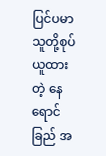ပြင်ပမာ သူတို့စုပ်ယူထားတဲ့ နေရောင်ခြည် အ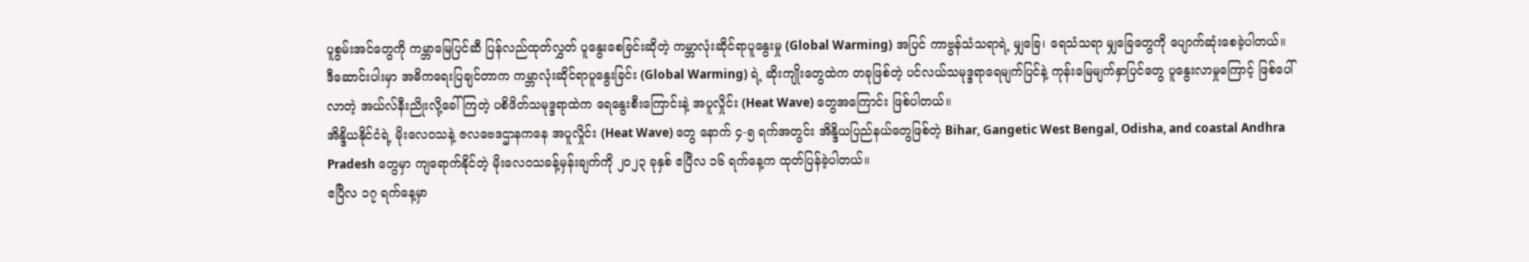ပူစွမ်းအင်တွေကို ကမ္ဘာမြေပြင်ဆီ ပြန်လည်ထုတ်လွှတ် ပူနွေးစေခြင်းဆိုတဲ့ ကမ္ဘာလုံးဆိုင်ရာပူနွေးမှု (Global Warming) အပြင် ကာဗွန်သံသရာရဲ့ မျှခြေ၊ ရေသံသရာ မျှခြေတွေကို ပျောက်ဆုံးစေခဲ့ပါတယ်။
ဒီဆောင်းပါးမှာ အဓိကရေးပြချင်တာက ကမ္ဘာလုံးဆိုင်ရာပူနွေးခြင်း (Global Warming) ရဲ့ ဆိုးကျိုးတွေထဲက တခုဖြစ်တဲ့ ပင်လယ်သမုဒ္ဒရာရေမျက်ပြင်နဲ့ ကုန်းမြေမျက်နှာပြင်တွေ ပူနွေးလာမှုကြောင့် ဖြစ်ပေါ်လာတဲ့ အယ်လ်နီးညိုးလို့ခေါ်ကြတဲ့ ပစိဖိတ်သမုဒ္ဒရာထဲက ရေနွေးစီးကြောင်းနဲ့ အပူလှိုင်း (Heat Wave) တွေအကြောင်း ဖြစ်ပါတယ်။
အိန္ဒိယနိုင်ငံရဲ့ မိုးလေဝသနဲ့ ဇလဗေဒဌာနကနေ အပူလှိုင်း (Heat Wave) တွေ နောက် ၄-၅ ရက်အတွင်း အိန္ဒိယပြည်နယ်တွေဖြစ်တဲ့ Bihar, Gangetic West Bengal, Odisha, and coastal Andhra Pradesh တွေမှာ ကျရောက်နိုင်တဲ့ မိုးလေဝသခန့်မှန်းချက်ကို ၂၀၂၃ ခုနှစ် ဧပြီလ ၁၆ ရက်နေ့က ထုတ်ပြန်ခဲ့ပါတယ်။
ဧပြီလ ၁၇ ရက်နေ့မှာ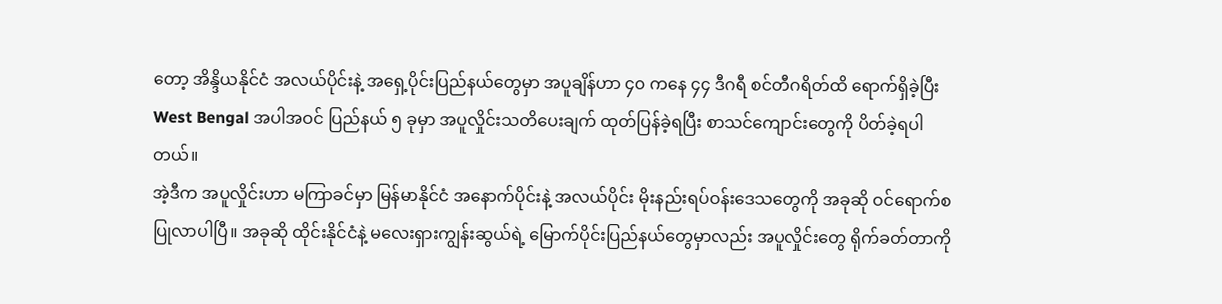တော့ အိန္ဒိယနိုင်ငံ အလယ်ပိုင်းနဲ့ အရှေ့ပိုင်းပြည်နယ်တွေမှာ အပူချိန်ဟာ ၄၀ ကနေ ၄၄ ဒီဂရီ စင်တီဂရိတ်ထိ ရောက်ရှိခဲ့ပြီး West Bengal အပါအဝင် ပြည်နယ် ၅ ခုမှာ အပူလှိုင်းသတိပေးချက် ထုတ်ပြန်ခဲ့ရပြီး စာသင်ကျောင်းတွေကို ပိတ်ခဲ့ရပါတယ်။
အဲ့ဒီက အပူလှိုင်းဟာ မကြာခင်မှာ မြန်မာနိုင်ငံ အနောက်ပိုင်းနဲ့ အလယ်ပိုင်း မိုးနည်းရပ်ဝန်းဒေသတွေကို အခုဆို ဝင်ရောက်စပြုလာပါပြီ။ အခုဆို ထိုင်းနိုင်ငံနဲ့ မလေးရှားကျွန်းဆွယ်ရဲ့ မြောက်ပိုင်းပြည်နယ်တွေမှာလည်း အပူလှိုင်းတွေ ရိုက်ခတ်တာကို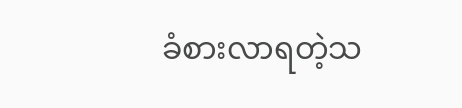ခံစားလာရတဲ့သ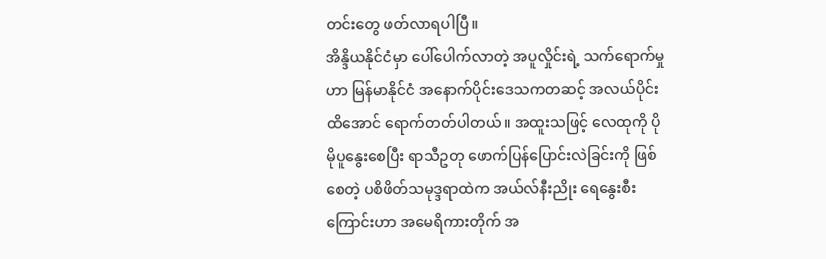တင်းတွေ ဖတ်လာရပါပြီ။
အိန္ဒိယနိုင်ငံမှာ ပေါ်ပေါက်လာတဲ့ အပူလှိုင်းရဲ့ သက်ရောက်မှုဟာ မြန်မာနိုင်ငံ အနောက်ပိုင်းဒေသကတဆင့် အလယ်ပိုင်းထိအောင် ရောက်တတ်ပါတယ်။ အထူးသဖြင့် လေထုကို ပိုမိုပူနွေးစေပြီး ရာသီဥတု ဖောက်ပြန်ပြောင်းလဲခြင်းကို ဖြစ်စေတဲ့ ပစိဖိတ်သမုဒ္ဒရာထဲက အယ်လ်နီးညိုး ရေနွေးစီးကြောင်းဟာ အမေရိကားတိုက် အ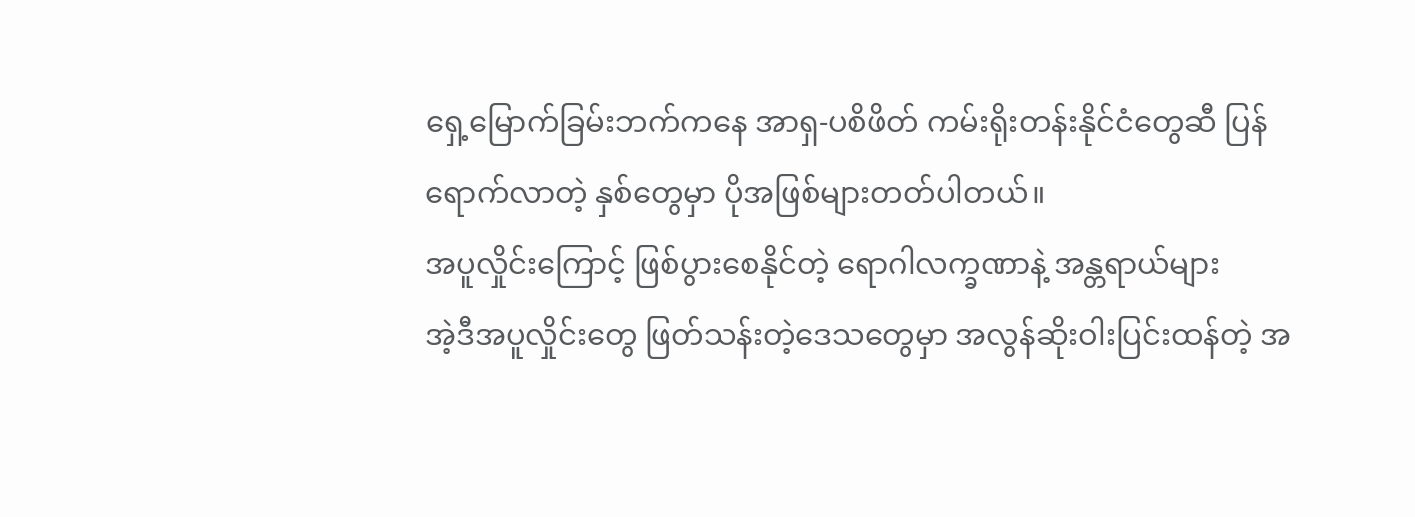ရှေ့မြောက်ခြမ်းဘက်ကနေ အာရှ-ပစိဖိတ် ကမ်းရိုးတန်းနိုင်ငံတွေဆီ ပြန်ရောက်လာတဲ့ နှစ်တွေမှာ ပိုအဖြစ်များတတ်ပါတယ်။
အပူလှိုင်းကြောင့် ဖြစ်ပွားစေနိုင်တဲ့ ရောဂါလက္ခဏာနဲ့ အန္တရာယ်များ
အဲ့ဒီအပူလှိုင်းတွေ ဖြတ်သန်းတဲ့ဒေသတွေမှာ အလွန်ဆိုးဝါးပြင်းထန်တဲ့ အ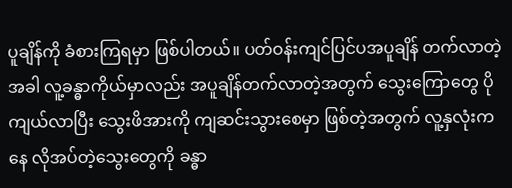ပူချိန်ကို ခံစားကြရမှာ ဖြစ်ပါတယ်။ ပတ်ဝန်းကျင်ပြင်ပအပူချိန် တက်လာတဲ့အခါ လူ့ခန္ဓာကိုယ်မှာလည်း အပူချိန်တက်လာတဲ့အတွက် သွေးကြောတွေ ပိုကျယ်လာပြီး သွေးဖိအားကို ကျဆင်းသွားစေမှာ ဖြစ်တဲ့အတွက် လူ့နှလုံးကနေ လိုအပ်တဲ့သွေးတွေကို ခန္ဓာ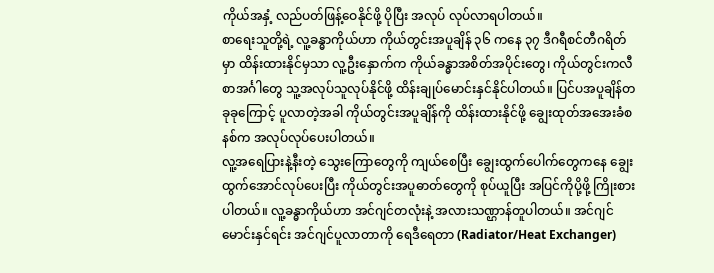ကိုယ်အနှံ့ လည်ပတ်ဖြန့်ဝေနိုင်ဖို့ ပိုပြီး အလုပ် လုပ်လာရပါတယ်။
စာရေးသူတို့ရဲ့ လူ့ခန္ဓာကိုယ်ဟာ ကိုယ်တွင်းအပူချိန် ၃၆ ကနေ ၃၇ ဒီဂရီစင်တီဂရိတ်မှာ ထိန်းထားနိုင်မှသာ လူ့ဦးနှောက်က ကိုယ်ခန္ဓာအစိတ်အပိုင်းတွေ၊ ကိုယ်တွင်းကလီစာအင်္ဂါတွေ သူ့အလုပ်သူလုပ်နိုင်ဖို့ ထိန်းချုပ်မောင်းနှင်နိုင်ပါတယ်။ ပြင်ပအပူချိန်တခုခုကြောင့် ပူလာတဲ့အခါ ကိုယ်တွင်းအပူချိန်ကို ထိန်းထားနိုင်ဖို့ ချွေးထုတ်အအေးခံစနစ်က အလုပ်လုပ်ပေးပါတယ်။
လူ့အရေပြားနဲ့နီးတဲ့ သွေးကြောတွေကို ကျယ်စေပြီး ချွေးထွက်ပေါက်တွေကနေ ချွေးထွက်အောင်လုပ်ပေးပြီး ကိုယ်တွင်းအပူဓာတ်တွေကို စုပ်ယူပြီး အပြင်ကိုပို့ဖို့ ကြိုးစားပါတယ်။ လူ့ခန္ဓာကိုယ်ဟာ အင်ဂျင်တလုံးနဲ့ အလားသဏ္ဌာန်တူပါတယ်။ အင်ဂျင်မောင်းနှင်ရင်း အင်ဂျင်ပူလာတာကို ရေဒီရေတာ (Radiator/Heat Exchanger)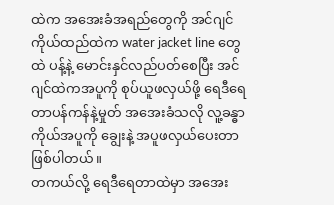ထဲက အအေးခံအရည်တွေကို အင်ဂျင်ကိုယ်ထည်ထဲက water jacket line တွေထဲ ပန့်နဲ့ မောင်းနှင်လည်ပတ်စေပြီး အင်ဂျင်ထဲကအပူကို စုပ်ယူဖလှယ်ဖို့ ရေဒီရေတာပန်ကန်နဲ့မှုတ် အအေးခံသလို လူ့ခန္ဓာကိုယ်အပူကို ချွေးနဲ့ အပူဖလှယ်ပေးတာ ဖြစ်ပါတယ်။
တကယ်လို့ ရေဒီရေတာထဲမှာ အအေး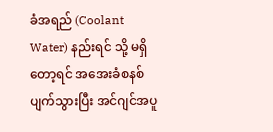ခံအရည် (Coolant Water) နည်းရင် သို့ မရှိတော့ရင် အအေးခံစနစ် ပျက်သွားပြီး အင်ဂျင်အပူ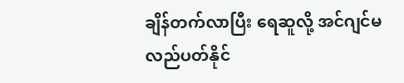ချိန်တက်လာပြီး ရေဆူလို့ အင်ဂျင်မလည်ပတ်နိုင်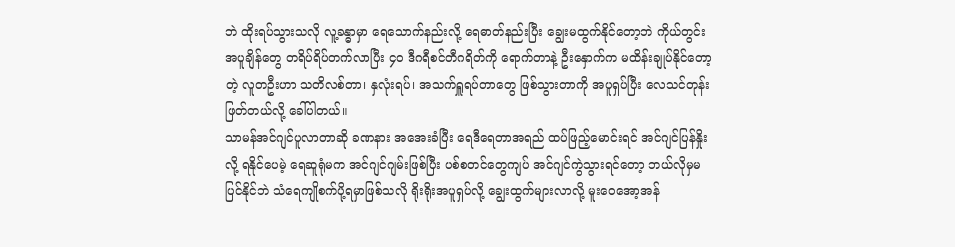ဘဲ ထိုးရပ်သွားသလို လူ့ခန္ဓာမှာ ရေသောက်နည်းလို့ ရေဓာတ်နည်းပြီး ချွေးမထွက်နိုင်တော့ဘဲ ကိုယ်တွင်းအပူချိန်တွေ တရိပ်ရိပ်တက်လာပြီး ၄၀ ဒီဂရီစင်တီဂရိတ်ကို ရောက်တာနဲ့ ဦးနှောက်က မထိန်းချုပ်နိုင်တော့တဲ့ လူတဦးဟာ သတိလစ်တာ၊ နှလုံးရပ်၊ အသက်ရှူရပ်တာတွေ ဖြစ်သွားတာကို အပူရှပ်ပြီး လေသင်တုန်းဖြတ်တယ်လို့ ခေါ်ပါတယ်။
သာမန်အင်ဂျင်ပူလာတာဆို ခဏနား အအေးခံပြီး ရေဒီရေတာအရည် ထပ်ဖြည့်မောင်းရင် အင်ဂျင်ပြန်နှိုးလို့ ရနိုင်ပေမဲ့ ရေဆူရုံမက အင်ဂျင်ဂျမ်းဖြစ်ပြီး ပစ်စတင်တွေကျပ် အင်ဂျင်ကွဲသွားရင်တော့ ဘယ်လိုမှမပြင်နိုင်ဘဲ သံရေကျိုစက်ပို့ရမှာဖြစ်သလို ရိုးရိုးအပူရှပ်လို့ ချွေးထွက်များလာလို့ မူးဝေအော့အန်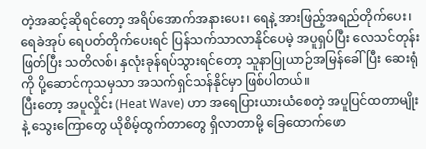တဲ့အဆင့်ဆိုရင်တော့ အရိပ်အောက်အနားပေး၊ ရေနဲ့ အားဖြည့်အရည်တိုက်ပေး၊ ရေခဲအုပ် ရေပတ်တိုက်ပေးရင် ပြန်သက်သာလာနိုင်ပေမဲ့ အပူရှပ်ပြီး လေသင်တုန်းဖြတ်ပြီး သတိလစ်၊ နှလုံးခုန်ရပ်သွားရင်တော့ သူနာပြုယာဉ်အမြန်ခေါ်ပြီး ဆေးရုံကို ပို့ဆောင်ကုသမှသာ အသက်ရှင်သန်နိုင်မှာ ဖြစ်ပါတယ်။
ပြီးတော့ အပူလှိုင်း (Heat Wave) ဟာ အရေပြားယားယံစေတဲ့ အပူပြင်ထတာမျိုးနဲ့ သွေးကြောတွေ ယိုစိမ့်ထွက်တာတွေ ရှိလာတာမို့ ခြေထောက်ဖော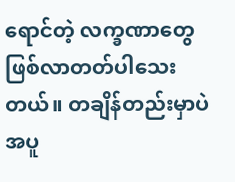ရောင်တဲ့ လက္ခဏာတွေ ဖြစ်လာတတ်ပါသေးတယ်။ တချိန်တည်းမှာပဲ အပူ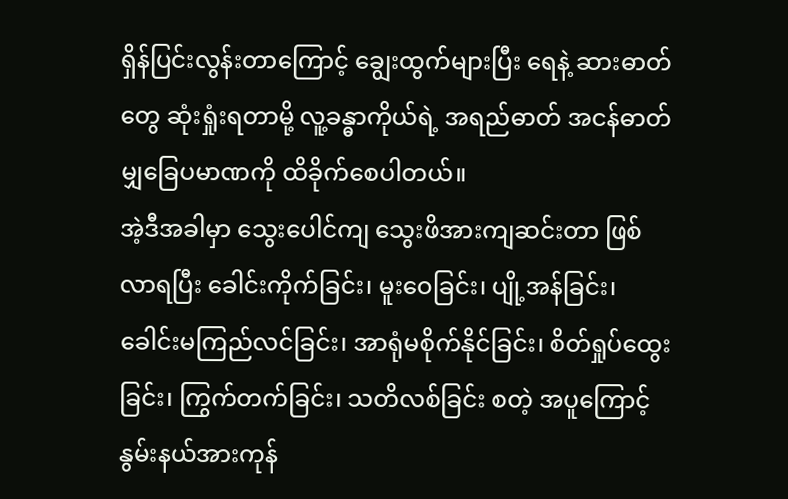ရှိန်ပြင်းလွန်းတာကြောင့် ချွေးထွက်များပြီး ရေနဲ့ ဆားဓာတ်တွေ ဆုံးရှုံးရတာမို့ လူ့ခန္ဓာကိုယ်ရဲ့ အရည်ဓာတ် အငန်ဓာတ် မျှခြေပမာဏကို ထိခိုက်စေပါတယ်။
အဲ့ဒီအခါမှာ သွေးပေါင်ကျ သွေးဖိအားကျဆင်းတာ ဖြစ်လာရပြီး ခေါင်းကိုက်ခြင်း၊ မူးဝေခြင်း၊ ပျို့အန်ခြင်း၊ ခေါင်းမကြည်လင်ခြင်း၊ အာရုံမစိုက်နိုင်ခြင်း၊ စိတ်ရှုပ်ထွေးခြင်း၊ ကြွက်တက်ခြင်း၊ သတိလစ်ခြင်း စတဲ့ အပူကြောင့် နွမ်းနယ်အားကုန်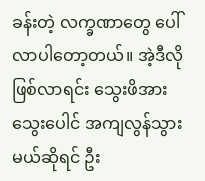ခန်းတဲ့ လက္ခဏာတွေ ပေါ်လာပါတော့တယ်။ အဲ့ဒီလိုဖြစ်လာရင်း သွေးဖိအား သွေးပေါင် အကျလွန်သွားမယ်ဆိုရင် ဦး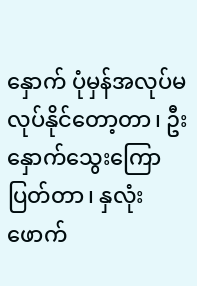နှောက် ပုံမှန်အလုပ်မလုပ်နိုင်တော့တာ၊ ဦးနှောက်သွေးကြောပြတ်တာ၊ နှလုံးဖောက်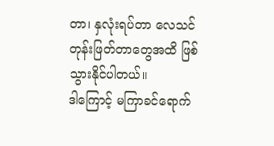တာ၊ နှလုံးရပ်တာ လေသင်တုန်းဖြတ်တာတွေအထိ ဖြစ်သွားနိုင်ပါတယ်။
ဒါကြောင့် မကြာခင်ရောက်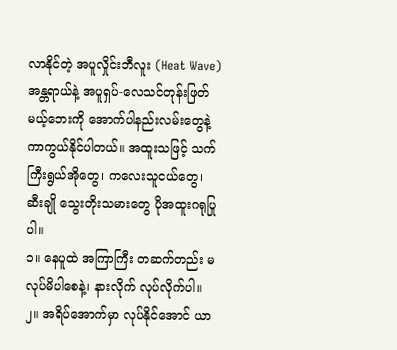လာနိုင်တဲ့ အပူလှိုင်းဘီလူး (Heat Wave) အန္တရာယ်နဲ့ အပူရှပ်-လေသင်တုန်းဖြတ်မယ့်ဘေးကို အောက်ပါနည်းလမ်းတွေနဲ့ ကာကွယ်နိုင်ပါတယ်။ အထူးသဖြင့် သက်ကြီးရွယ်အိုတွေ၊ ကလေးသူငယ်တွေ၊ ဆီးချို သွေးတိုးသမားတွေ ပိုအထူးဂရုပြုပါ။
၁။ နေပူထဲ အကြာကြီး တဆက်တည်း မလုပ်မိပါစေနဲ့၊ နားလိုက် လုပ်လိုက်ပါ။
၂။ အရိပ်အောက်မှာ လုပ်နိုင်အောင် ယာ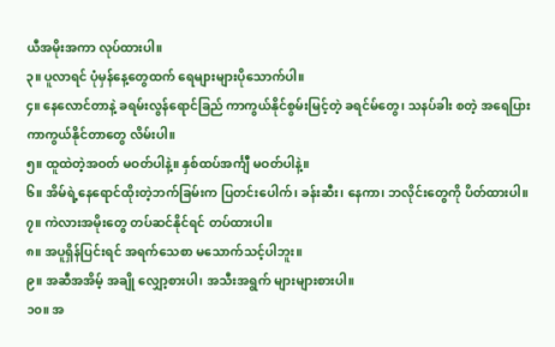ယီအမိုးအကာ လုပ်ထားပါ။
၃။ ပူလာရင် ပုံမှန်နေ့တွေထက် ရေများများပိုသောက်ပါ။
၄။ နေလောင်တာနဲ့ ခရမ်းလွန်ရောင်ခြည် ကာကွယ်နိုင်စွမ်းမြင့်တဲ့ ခရင်မ်တွေ၊ သနပ်ခါး စတဲ့ အရေပြားကာကွယ်နိုင်တာတွေ လိမ်းပါ။
၅။ ထူထဲတဲ့အဝတ် မဝတ်ပါနဲ့။ နှစ်ထပ်အင်္ကျီ မဝတ်ပါနဲ့။
၆။ အိမ်ရဲ့နေရောင်ထိုးတဲ့ဘက်ခြမ်းက ပြတင်းပေါက်၊ ခန်းဆီး၊ နေကာ၊ ဘလိုင်းတွေကို ပိတ်ထားပါ။
၇။ ကဲလားအမိုးတွေ တပ်ဆင်နိုင်ရင် တပ်ထားပါ။
၈။ အပူရှိန်ပြင်းရင် အရက်သေစာ မသောက်သင့်ပါဘူး။
၉။ အဆီအအိမ့် အချို လျှော့စားပါ၊ အသီးအရွက် များများစားပါ။
၁၀။ အ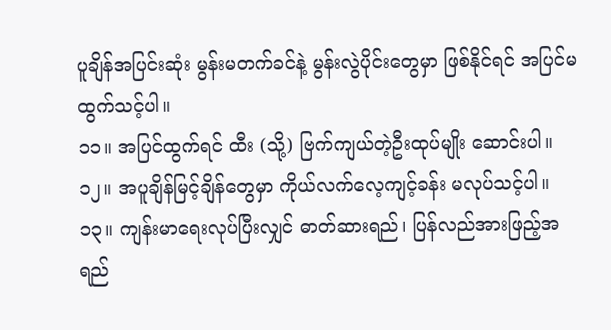ပူချိန်အပြင်းဆုံး မွန်းမတက်ခင်နဲ့ မွန်းလွဲပိုင်းတွေမှာ ဖြစ်နိုင်ရင် အပြင်မထွက်သင့်ပါ။
၁၁။ အပြင်ထွက်ရင် ထီး (သို့) ဗြက်ကျယ်တဲ့ဦးထုပ်မျိုး ဆောင်းပါ။
၁၂။ အပူချိန်မြင့်ချိန်တွေမှာ ကိုယ်လက်လေ့ကျင့်ခန်း မလုပ်သင့်ပါ။
၁၃။ ကျန်းမာရေးလုပ်ပြီးလျှင် ဓာတ်ဆားရည်၊ ပြန်လည်အားဖြည့်အရည်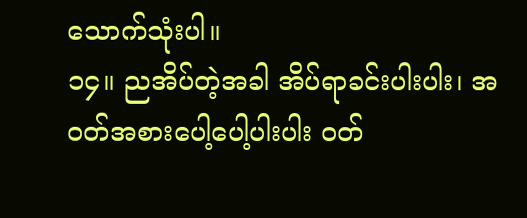သောက်သုံးပါ။
၁၄။ ညအိပ်တဲ့အခါ အိပ်ရာခင်းပါးပါး၊ အဝတ်အစားပေါ့ပေါ့ပါးပါး ဝတ်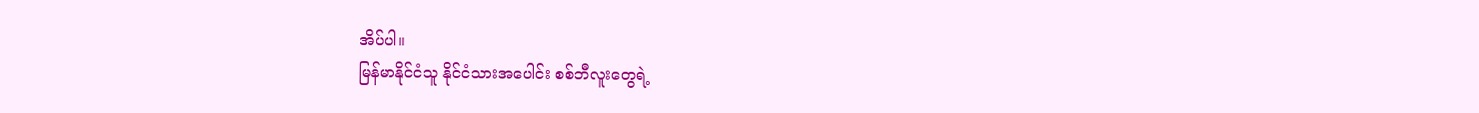အိပ်ပါ။
မြန်မာနိုင်ငံသူ နိုင်ငံသားအပေါင်း စစ်ဘီလူးတွေရဲ့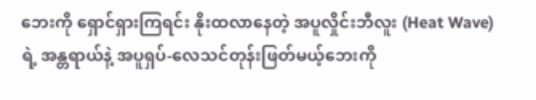ဘေးကို ရှောင်ရှားကြရင်း နိုးထလာနေတဲ့ အပူလှိုင်းဘီလူး (Heat Wave) ရဲ့ အန္တရာယ်နဲ့ အပူရှပ်-လေသင်တုန်းဖြတ်မယ့်ဘေးကို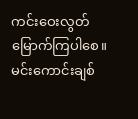ကင်းဝေးလွတ်မြောက်ကြပါစေ။
မင်းကောင်းချစ်